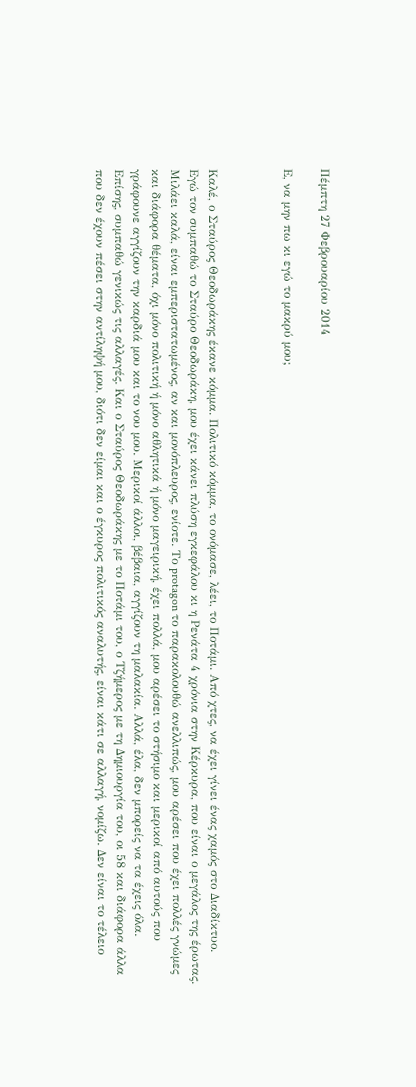Πέμπτη 27 Φεβρουαρίου 2014

Ε, να μην πω κι εγώ το μακρύ μου;



Καλέ, ο Σταύρος Θεοδωράκης έκανε κόμμα. Πολιτικό κόμμα, το ονόμασε, λέει, το Ποτάμι. Από χτες, να έχει γίνει ένας χαμός στο Διαδίκτυο.
Εγώ τον συμπαθώ το Σταύρο Θεοδωράκη, μου έχει κάνει πλύση εγκεφάλου κι η Ρενάτα 4 χρόνια στην Κέρκυρα, που είναι ο μεγάλος της έρωτας. Μιλάει καλά, είναι εμπεριστατωμένος, αν και μονόπλευρος, ενίοτε. Το protagon το παρακολουθώ ανελλιπώς, μου αρέσει που έχει πολλές γνώμες και διάφορα θέματα, όχι μόνο πολιτική ή μόνο αθλητικά ή μόνο μαγειρική, έχει πολλά, μου αρέσει το στήσιμο και μερικοί από αυτούς που γράφουνε αγγίζουν την καρδιά μου και το νου μου. Μερικοί άλλοι, βέβαια, αγγίζουν τη μαλακία. Αλλά, έλα, δεν μπορείς να τα έχεις όλα.
Επίσης, συμπαθώ γενικώς τις αλλαγές. Και ο Σταύρος Θεοδωράκης με το Ποτάμι του, ο Τζήμερος με τη Δημιουργία του, οι 58 και διάφορα άλλα που δεν έχουν πέσει στην αντίληψή μου, διότι δεν είμαι και ο έγκυρος πολιτικός αναλυτής, είναι κάτι σε αλλαγή, νομίζω. Δεν είναι το τέλειο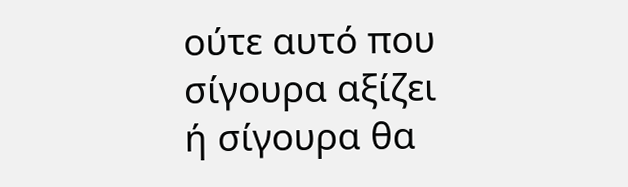ούτε αυτό που σίγουρα αξίζει ή σίγουρα θα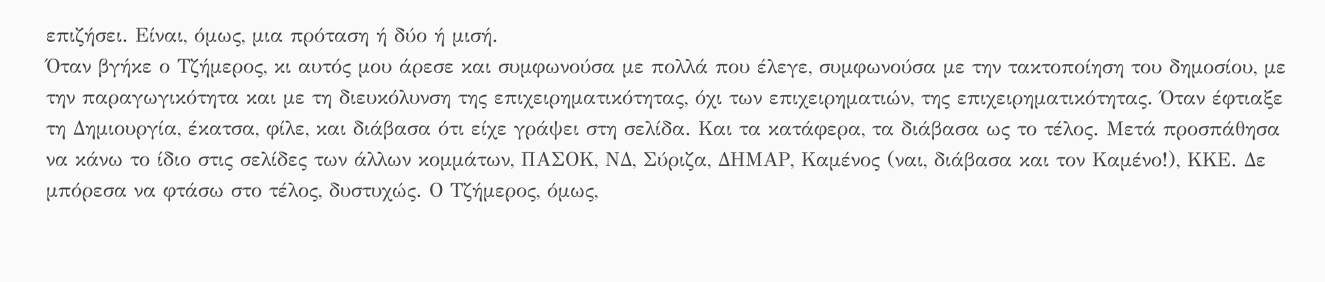επιζήσει. Είναι, όμως, μια πρόταση ή δύο ή μισή.
Όταν βγήκε ο Τζήμερος, κι αυτός μου άρεσε και συμφωνούσα με πολλά που έλεγε, συμφωνούσα με την τακτοποίηση του δημοσίου, με την παραγωγικότητα και με τη διευκόλυνση της επιχειρηματικότητας, όχι των επιχειρηματιών, της επιχειρηματικότητας. Όταν έφτιαξε τη Δημιουργία, έκατσα, φίλε, και διάβασα ότι είχε γράψει στη σελίδα. Και τα κατάφερα, τα διάβασα ως το τέλος. Μετά προσπάθησα να κάνω το ίδιο στις σελίδες των άλλων κομμάτων, ΠΑΣΟΚ, ΝΔ, Σύριζα, ΔΗΜΑΡ, Καμένος (ναι, διάβασα και τον Καμένο!), ΚΚΕ. Δε μπόρεσα να φτάσω στο τέλος, δυστυχώς. Ο Τζήμερος, όμως,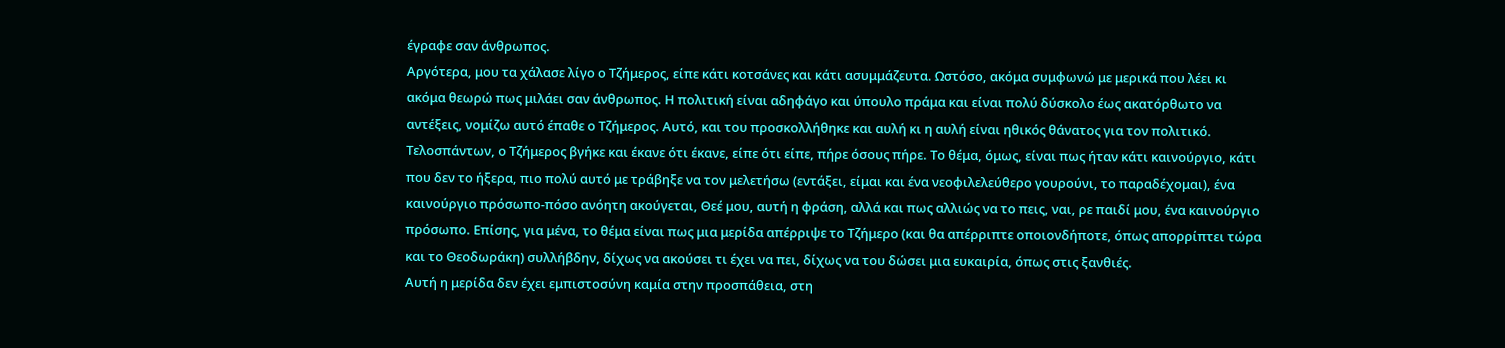έγραφε σαν άνθρωπος.
Αργότερα, μου τα χάλασε λίγο ο Τζήμερος, είπε κάτι κοτσάνες και κάτι ασυμμάζευτα. Ωστόσο, ακόμα συμφωνώ με μερικά που λέει κι ακόμα θεωρώ πως μιλάει σαν άνθρωπος. Η πολιτική είναι αδηφάγο και ύπουλο πράμα και είναι πολύ δύσκολο έως ακατόρθωτο να αντέξεις, νομίζω αυτό έπαθε ο Τζήμερος. Αυτό, και του προσκολλήθηκε και αυλή κι η αυλή είναι ηθικός θάνατος για τον πολιτικό.
Τελοσπάντων, ο Τζήμερος βγήκε και έκανε ότι έκανε, είπε ότι είπε, πήρε όσους πήρε. Το θέμα, όμως, είναι πως ήταν κάτι καινούργιο, κάτι που δεν το ήξερα, πιο πολύ αυτό με τράβηξε να τον μελετήσω (εντάξει, είμαι και ένα νεοφιλελεύθερο γουρούνι, το παραδέχομαι), ένα καινούργιο πρόσωπο-πόσο ανόητη ακούγεται, Θεέ μου, αυτή η φράση, αλλά και πως αλλιώς να το πεις, ναι, ρε παιδί μου, ένα καινούργιο πρόσωπο. Επίσης, για μένα, το θέμα είναι πως μια μερίδα απέρριψε το Τζήμερο (και θα απέρριπτε οποιονδήποτε, όπως απορρίπτει τώρα και το Θεοδωράκη) συλλήβδην, δίχως να ακούσει τι έχει να πει, δίχως να του δώσει μια ευκαιρία, όπως στις ξανθιές.
Αυτή η μερίδα δεν έχει εμπιστοσύνη καμία στην προσπάθεια, στη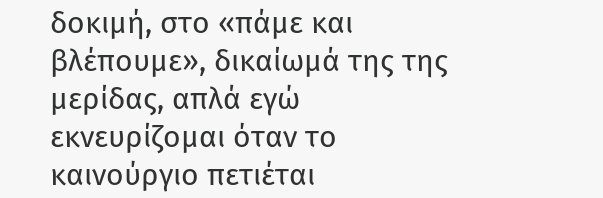δοκιμή, στο «πάμε και βλέπουμε», δικαίωμά της της μερίδας, απλά εγώ εκνευρίζομαι όταν το καινούργιο πετιέται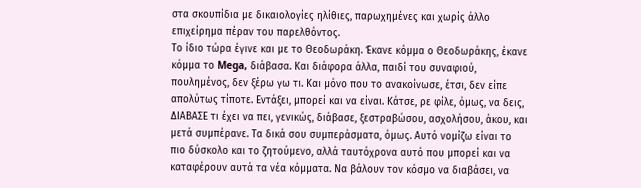στα σκουπίδια με δικαιολογίες ηλίθιες, παρωχημένες και χωρίς άλλο επιχείρημα πέραν του παρελθόντος.
Το ίδιο τώρα έγινε και με το Θεοδωράκη. Έκανε κόμμα ο Θεοδωράκης, έκανε κόμμα το Mega, διάβασα. Και διάφορα άλλα, παιδί του συναφιού, πουλημένος, δεν ξέρω γω τι. Και μόνο που το ανακοίνωσε, έτσι, δεν είπε απολύτως τίποτε. Εντάξει, μπορεί και να είναι. Κάτσε, ρε φίλε, όμως, να δεις, ΔΙΑΒΑΣΕ τι έχει να πει, γενικώς, διάβασε, ξεστραβώσου, ασχολήσου, άκου, και μετά συμπέρανε. Τα δικά σου συμπεράσματα, όμως. Αυτό νομίζω είναι το πιο δύσκολο και το ζητούμενο, αλλά ταυτόχρονα αυτό που μπορεί και να καταφέρουν αυτά τα νέα κόμματα. Να βάλουν τον κόσμο να διαβάσει, να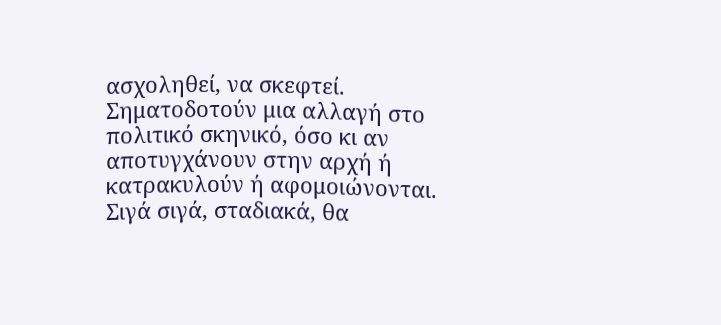ασχοληθεί, να σκεφτεί. Σηματοδοτούν μια αλλαγή στο πολιτικό σκηνικό, όσο κι αν αποτυγχάνουν στην αρχή ή κατρακυλούν ή αφομοιώνονται.
Σιγά σιγά, σταδιακά, θα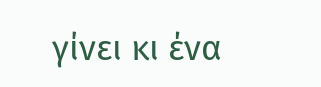γίνει κι ένα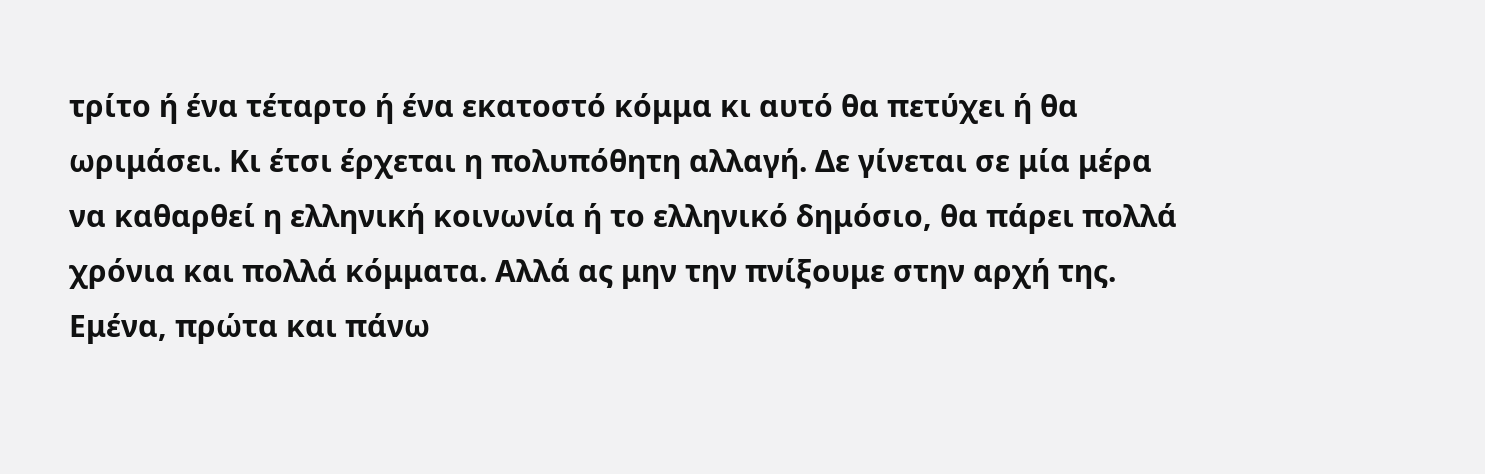τρίτο ή ένα τέταρτο ή ένα εκατοστό κόμμα κι αυτό θα πετύχει ή θα ωριμάσει. Κι έτσι έρχεται η πολυπόθητη αλλαγή. Δε γίνεται σε μία μέρα να καθαρθεί η ελληνική κοινωνία ή το ελληνικό δημόσιο, θα πάρει πολλά χρόνια και πολλά κόμματα. Αλλά ας μην την πνίξουμε στην αρχή της. Εμένα, πρώτα και πάνω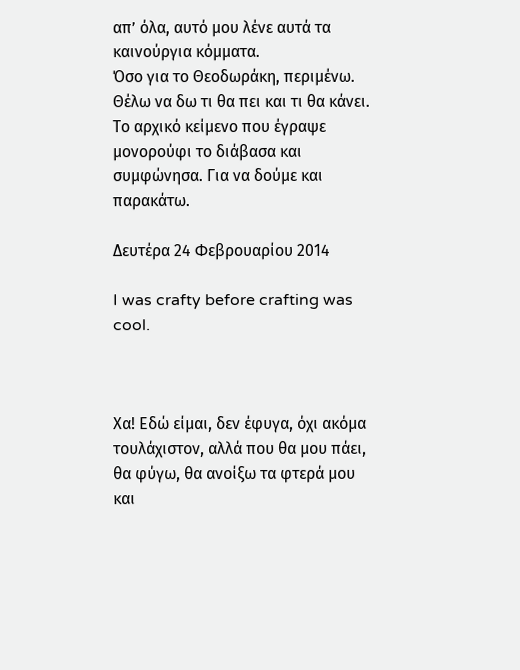απ’ όλα, αυτό μου λένε αυτά τα καινούργια κόμματα.
Όσο για το Θεοδωράκη, περιμένω. Θέλω να δω τι θα πει και τι θα κάνει. Το αρχικό κείμενο που έγραψε μονορούφι το διάβασα και συμφώνησα. Για να δούμε και παρακάτω.

Δευτέρα 24 Φεβρουαρίου 2014

I was crafty before crafting was cool.



Χα! Εδώ είμαι, δεν έφυγα, όχι ακόμα τουλάχιστον, αλλά που θα μου πάει, θα φύγω, θα ανοίξω τα φτερά μου και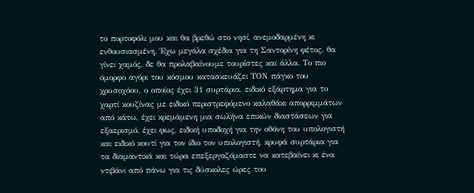το πορτοφόλι μου και θα βρεθώ στο νησί, ανεμοδαρμένη κι ενθουσιασμένη. Έχω μεγάλα σχέδια για τη Σαντορίνη φέτος, θα γίνει χαμός, δε θα προλαβαίνουμε τουρίστες και άλλα. Το πιο όμορφο αγόρι του κόσμου κατασκευάζει ΤΟΝ πάγκο του χρυσοχόου, ο οποίος έχει 31 συρτάρια, ειδικό εξάρτημα για το χαρτί κουζίνας με ειδικό περιστρεφόμενο καλαθάκι απορριμμάτων από κάτω, έχει κρεμάμενη μια σωλήνα επικών διαστάσεων για εξαερισμό, έχει φως, ειδική υποδοχή για την οθόνη του υπολογιστή και ειδικό κουτί για τον ίδιο τον υπολογιστή, κρυφά συρτάρια για τα διαμαντικά και τώρα επεξεργαζόμαστε να κατεβαίνει κι ένα ντιβάνι από πάνω για τις δύσκολες ώρες του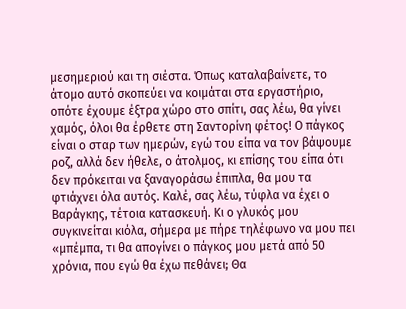μεσημεριού και τη σιέστα. Όπως καταλαβαίνετε, το άτομο αυτό σκοπεύει να κοιμάται στα εργαστήριο, οπότε έχουμε έξτρα χώρο στο σπίτι, σας λέω, θα γίνει χαμός, όλοι θα έρθετε στη Σαντορίνη φέτος! Ο πάγκος είναι ο σταρ των ημερών, εγώ του είπα να τον βάψουμε ροζ, αλλά δεν ήθελε, ο άτολμος, κι επίσης του είπα ότι δεν πρόκειται να ξαναγοράσω έπιπλα, θα μου τα φτιάχνει όλα αυτός. Καλέ, σας λέω, τύφλα να έχει ο Βαράγκης, τέτοια κατασκευή. Κι ο γλυκός μου συγκινείται κιόλα, σήμερα με πήρε τηλέφωνο να μου πει «μπέμπα, τι θα απογίνει ο πάγκος μου μετά από 50 χρόνια, που εγώ θα έχω πεθάνει; Θα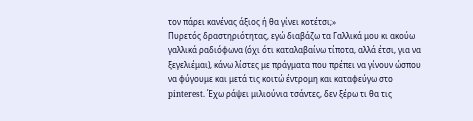τον πάρει κανένας άξιος ή θα γίνει κοτέτσι;»
Πυρετός δραστηριότητας, εγώ διαβάζω τα Γαλλικά μου κι ακούω γαλλικά ραδιόφωνα (όχι ότι καταλαβαίνω τίποτα, αλλά έτσι, για να ξεγελιέμαι), κάνω λίστες με πράγματα που πρέπει να γίνουν ώσπου να φύγουμε και μετά τις κοιτώ έντρομη και καταφεύγω στο pinterest. Έχω ράψει μιλιούνια τσάντες, δεν ξέρω τι θα τις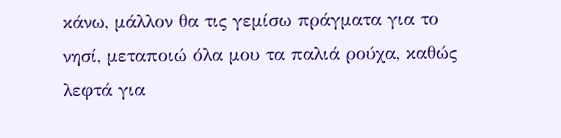κάνω, μάλλον θα τις γεμίσω πράγματα για το νησί, μεταποιώ όλα μου τα παλιά ρούχα, καθώς λεφτά για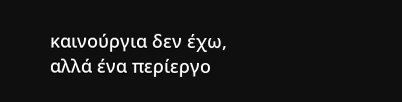καινούργια δεν έχω, αλλά ένα περίεργο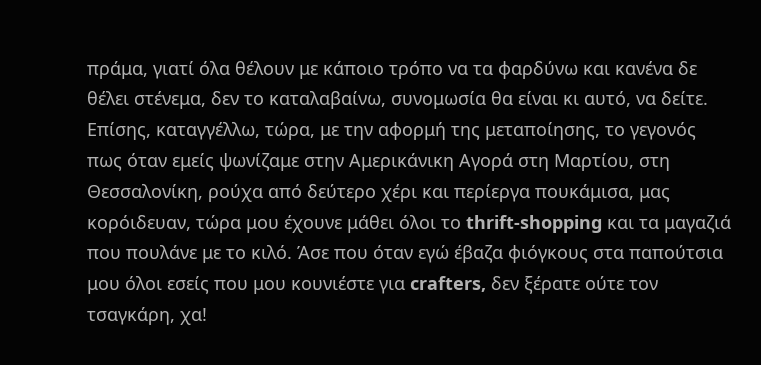πράμα, γιατί όλα θέλουν με κάποιο τρόπο να τα φαρδύνω και κανένα δε θέλει στένεμα, δεν το καταλαβαίνω, συνομωσία θα είναι κι αυτό, να δείτε.
Επίσης, καταγγέλλω, τώρα, με την αφορμή της μεταποίησης, το γεγονός πως όταν εμείς ψωνίζαμε στην Αμερικάνικη Αγορά στη Μαρτίου, στη Θεσσαλονίκη, ρούχα από δεύτερο χέρι και περίεργα πουκάμισα, μας κορόιδευαν, τώρα μου έχουνε μάθει όλοι το thrift-shopping και τα μαγαζιά που πουλάνε με το κιλό. Άσε που όταν εγώ έβαζα φιόγκους στα παπούτσια μου όλοι εσείς που μου κουνιέστε για crafters, δεν ξέρατε ούτε τον τσαγκάρη, χα!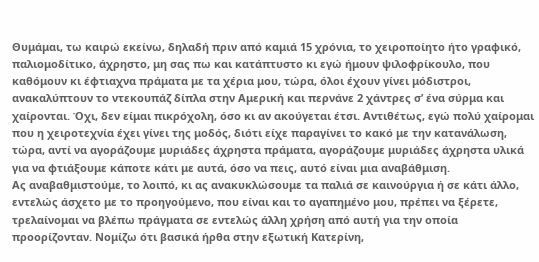Θυμάμαι, τω καιρώ εκείνω, δηλαδή πριν από καμιά 15 χρόνια, το χειροποίητο ήτο γραφικό, παλιομοδίτικο, άχρηστο, μη σας πω και κατάπτυστο κι εγώ ήμουν ψιλοφρίκουλο, που καθόμουν κι έφτιαχνα πράματα με τα χέρια μου, τώρα, όλοι έχουν γίνει μόδιστροι, ανακαλύπτουν το ντεκουπάζ δίπλα στην Αμερική και περνάνε 2 χάντρες σ’ ένα σύρμα και χαίρονται. Όχι, δεν είμαι πικρόχολη, όσο κι αν ακούγεται έτσι. Αντιθέτως, εγώ πολύ χαίρομαι που η χειροτεχνία έχει γίνει της μοδός, διότι είχε παραγίνει το κακό με την κατανάλωση, τώρα, αντί να αγοράζουμε μυριάδες άχρηστα πράματα, αγοράζουμε μυριάδες άχρηστα υλικά για να φτιάξουμε κάποτε κάτι με αυτά, όσο να πεις, αυτό είναι μια αναβάθμιση.
Ας αναβαθμιστούμε, το λοιπό, κι ας ανακυκλώσουμε τα παλιά σε καινούργια ή σε κάτι άλλο, εντελώς άσχετο με το προηγούμενο, που είναι και το αγαπημένο μου, πρέπει να ξέρετε, τρελαίνομαι να βλέπω πράγματα σε εντελώς άλλη χρήση από αυτή για την οποία προορίζονταν. Νομίζω ότι βασικά ήρθα στην εξωτική Κατερίνη,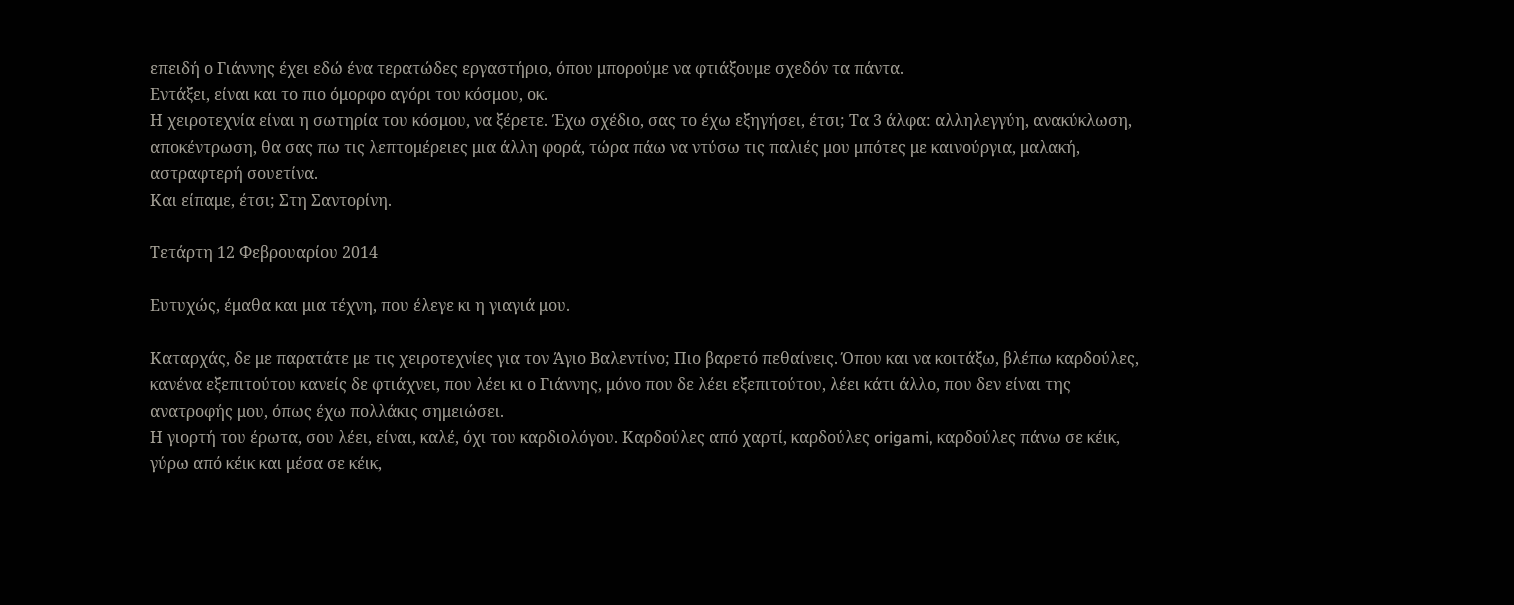επειδή ο Γιάννης έχει εδώ ένα τερατώδες εργαστήριο, όπου μπορούμε να φτιάξουμε σχεδόν τα πάντα.
Εντάξει, είναι και το πιο όμορφο αγόρι του κόσμου, οκ.
Η χειροτεχνία είναι η σωτηρία του κόσμου, να ξέρετε. Έχω σχέδιο, σας το έχω εξηγήσει, έτσι; Τα 3 άλφα: αλληλεγγύη, ανακύκλωση, αποκέντρωση, θα σας πω τις λεπτομέρειες μια άλλη φορά, τώρα πάω να ντύσω τις παλιές μου μπότες με καινούργια, μαλακή, αστραφτερή σουετίνα.
Και είπαμε, έτσι; Στη Σαντορίνη.

Τετάρτη 12 Φεβρουαρίου 2014

Ευτυχώς, έμαθα και μια τέχνη, που έλεγε κι η γιαγιά μου.

Καταρχάς, δε με παρατάτε με τις χειροτεχνίες για τον Άγιο Βαλεντίνο; Πιο βαρετό πεθαίνεις. Όπου και να κοιτάξω, βλέπω καρδούλες, κανένα εξεπιτούτου κανείς δε φτιάχνει, που λέει κι ο Γιάννης, μόνο που δε λέει εξεπιτούτου, λέει κάτι άλλο, που δεν είναι της ανατροφής μου, όπως έχω πολλάκις σημειώσει.
Η γιορτή του έρωτα, σου λέει, είναι, καλέ, όχι του καρδιολόγου. Καρδούλες από χαρτί, καρδούλες origami, καρδούλες πάνω σε κέικ, γύρω από κέικ και μέσα σε κέικ,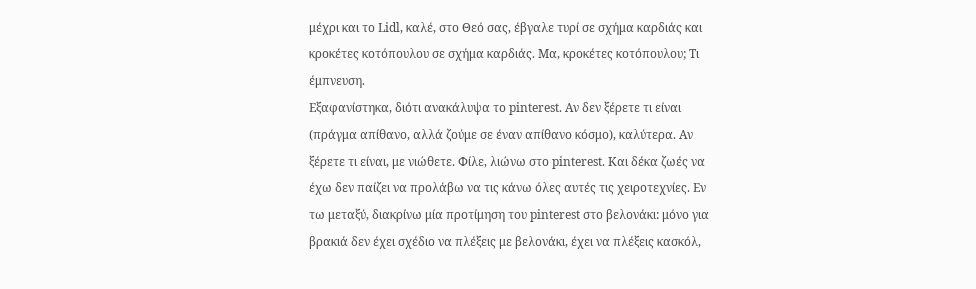μέχρι και το Lidl, καλέ, στο Θεό σας, έβγαλε τυρί σε σχήμα καρδιάς και κροκέτες κοτόπουλου σε σχήμα καρδιάς. Μα, κροκέτες κοτόπουλου; Τι έμπνευση.
Εξαφανίστηκα, διότι ανακάλυψα το pinterest. Αν δεν ξέρετε τι είναι (πράγμα απίθανο, αλλά ζούμε σε έναν απίθανο κόσμο), καλύτερα. Αν ξέρετε τι είναι, με νιώθετε. Φίλε, λιώνω στο pinterest. Και δέκα ζωές να έχω δεν παίζει να προλάβω να τις κάνω όλες αυτές τις χειροτεχνίες. Εν τω μεταξύ, διακρίνω μία προτίμηση του pinterest στο βελονάκι: μόνο για βρακιά δεν έχει σχέδιο να πλέξεις με βελονάκι, έχει να πλέξεις κασκόλ,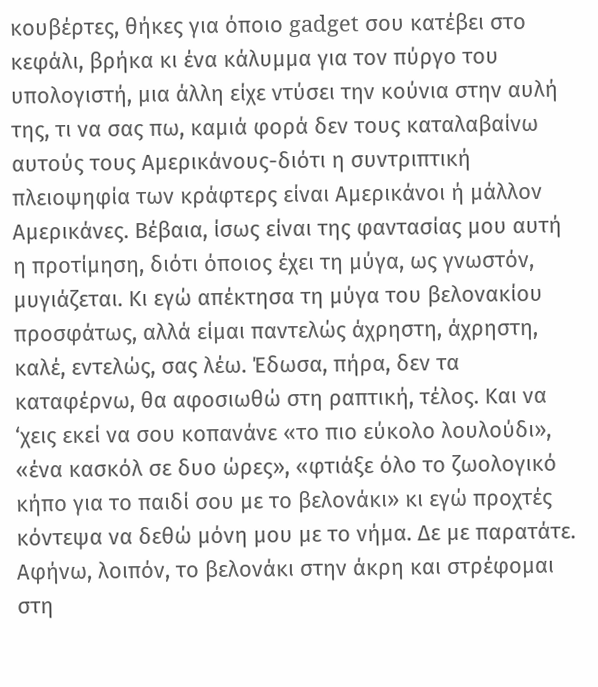κουβέρτες, θήκες για όποιο gadget σου κατέβει στο κεφάλι, βρήκα κι ένα κάλυμμα για τον πύργο του υπολογιστή, μια άλλη είχε ντύσει την κούνια στην αυλή της, τι να σας πω, καμιά φορά δεν τους καταλαβαίνω αυτούς τους Αμερικάνους-διότι η συντριπτική πλειοψηφία των κράφτερς είναι Αμερικάνοι ή μάλλον Αμερικάνες. Βέβαια, ίσως είναι της φαντασίας μου αυτή η προτίμηση, διότι όποιος έχει τη μύγα, ως γνωστόν, μυγιάζεται. Κι εγώ απέκτησα τη μύγα του βελονακίου προσφάτως, αλλά είμαι παντελώς άχρηστη, άχρηστη, καλέ, εντελώς, σας λέω. Έδωσα, πήρα, δεν τα καταφέρνω, θα αφοσιωθώ στη ραπτική, τέλος. Και να ‘χεις εκεί να σου κοπανάνε «το πιο εύκολο λουλούδι», «ένα κασκόλ σε δυο ώρες», «φτιάξε όλο το ζωολογικό κήπο για το παιδί σου με το βελονάκι» κι εγώ προχτές κόντεψα να δεθώ μόνη μου με το νήμα. Δε με παρατάτε. Αφήνω, λοιπόν, το βελονάκι στην άκρη και στρέφομαι στη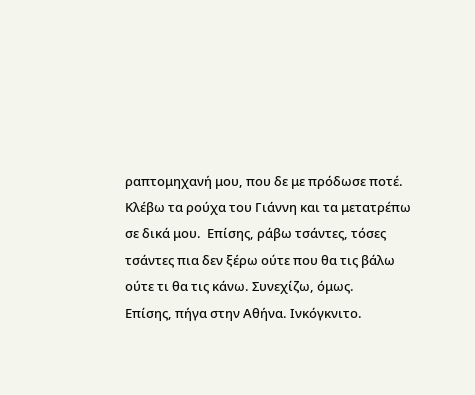ραπτομηχανή μου, που δε με πρόδωσε ποτέ. Κλέβω τα ρούχα του Γιάννη και τα μετατρέπω σε δικά μου.  Επίσης, ράβω τσάντες, τόσες τσάντες πια δεν ξέρω ούτε που θα τις βάλω ούτε τι θα τις κάνω. Συνεχίζω, όμως.
Επίσης, πήγα στην Αθήνα. Ινκόγκνιτο.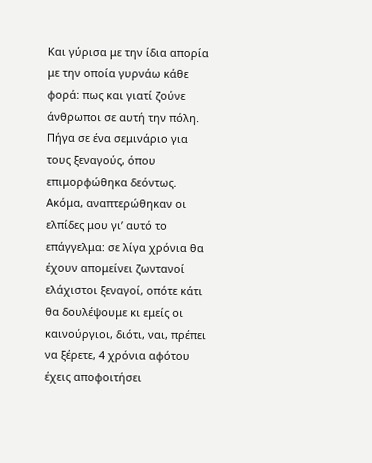Και γύρισα με την ίδια απορία με την οποία γυρνάω κάθε φορά: πως και γιατί ζούνε άνθρωποι σε αυτή την πόλη. Πήγα σε ένα σεμινάριο για τους ξεναγούς, όπου επιμορφώθηκα δεόντως. Ακόμα, αναπτερώθηκαν οι ελπίδες μου γι’ αυτό το επάγγελμα: σε λίγα χρόνια θα έχουν απομείνει ζωντανοί ελάχιστοι ξεναγοί, οπότε κάτι θα δουλέψουμε κι εμείς οι καινούργιοι, διότι, ναι, πρέπει να ξέρετε, 4 χρόνια αφότου έχεις αποφοιτήσει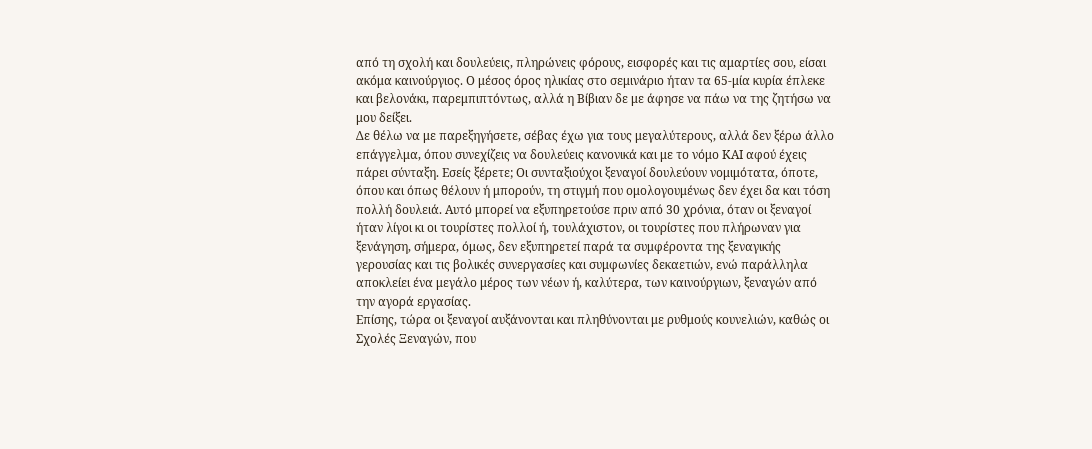από τη σχολή και δουλεύεις, πληρώνεις φόρους, εισφορές και τις αμαρτίες σου, είσαι ακόμα καινούργιος. Ο μέσος όρος ηλικίας στο σεμινάριο ήταν τα 65-μία κυρία έπλεκε και βελονάκι, παρεμπιπτόντως, αλλά η Βίβιαν δε με άφησε να πάω να της ζητήσω να μου δείξει.
Δε θέλω να με παρεξηγήσετε, σέβας έχω για τους μεγαλύτερους, αλλά δεν ξέρω άλλο επάγγελμα, όπου συνεχίζεις να δουλεύεις κανονικά και με το νόμο ΚΑΙ αφού έχεις πάρει σύνταξη. Εσείς ξέρετε; Οι συνταξιούχοι ξεναγοί δουλεύουν νομιμότατα, όποτε, όπου και όπως θέλουν ή μπορούν, τη στιγμή που ομολογουμένως δεν έχει δα και τόση πολλή δουλειά. Αυτό μπορεί να εξυπηρετούσε πριν από 30 χρόνια, όταν οι ξεναγοί ήταν λίγοι κι οι τουρίστες πολλοί ή, τουλάχιστον, οι τουρίστες που πλήρωναν για ξενάγηση, σήμερα, όμως, δεν εξυπηρετεί παρά τα συμφέροντα της ξεναγικής γερουσίας και τις βολικές συνεργασίες και συμφωνίες δεκαετιών, ενώ παράλληλα αποκλείει ένα μεγάλο μέρος των νέων ή, καλύτερα, των καινούργιων, ξεναγών από την αγορά εργασίας.
Επίσης, τώρα οι ξεναγοί αυξάνονται και πληθύνονται με ρυθμούς κουνελιών, καθώς οι Σχολές Ξεναγών, που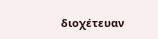διοχέτευαν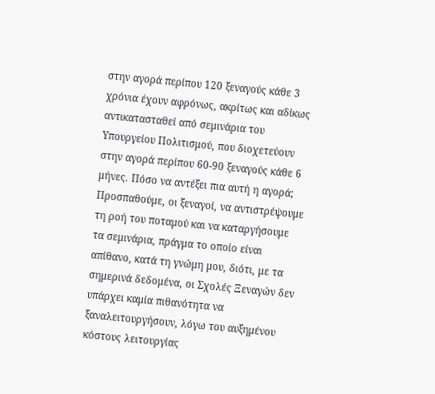στην αγορά περίπου 120 ξεναγούς κάθε 3 χρόνια έχουν αφρόνως, ακρίτως και αδίκως αντικατασταθεί από σεμινάρια του Υπουργείου Πολιτισμού, που διοχετεύουν στην αγορά περίπου 60-90 ξεναγούς κάθε 6 μήνες. Πόσο να αντέξει πια αυτή η αγορά; Προσπαθούμε, οι ξεναγοί, να αντιστρέψουμε τη ροή του ποταμού και να καταργήσουμε τα σεμινάρια, πράγμα το οποίο είναι απίθανο, κατά τη γνώμη μου, διότι, με τα σημερινά δεδομένα, οι Σχολές Ξεναγών δεν υπάρχει καμία πιθανότητα να ξαναλειτουργήσουν, λόγω του αυξημένου κόστους λειτουργίας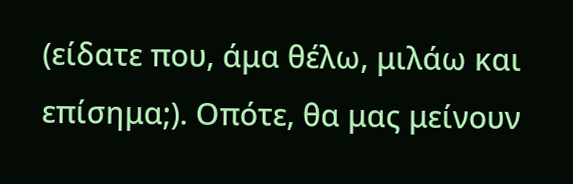(είδατε που, άμα θέλω, μιλάω και επίσημα;). Οπότε, θα μας μείνουν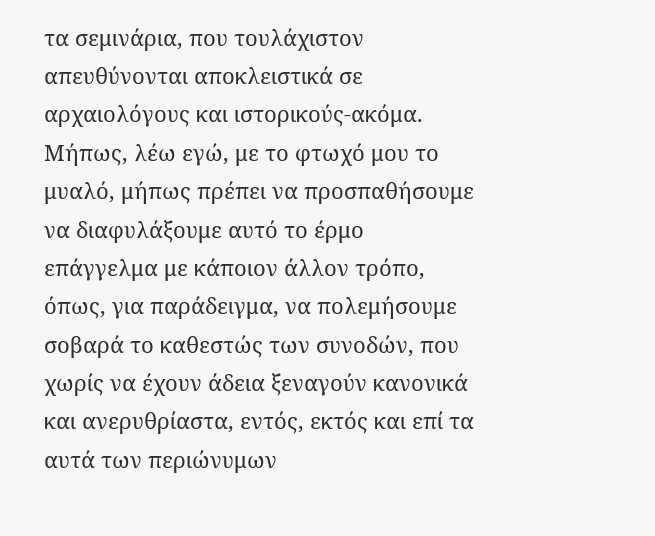τα σεμινάρια, που τουλάχιστον απευθύνονται αποκλειστικά σε αρχαιολόγους και ιστορικούς-ακόμα.
Μήπως, λέω εγώ, με το φτωχό μου το μυαλό, μήπως πρέπει να προσπαθήσουμε να διαφυλάξουμε αυτό το έρμο επάγγελμα με κάποιον άλλον τρόπο, όπως, για παράδειγμα, να πολεμήσουμε σοβαρά το καθεστώς των συνοδών, που χωρίς να έχουν άδεια ξεναγούν κανονικά και ανερυθρίαστα, εντός, εκτός και επί τα αυτά των περιώνυμων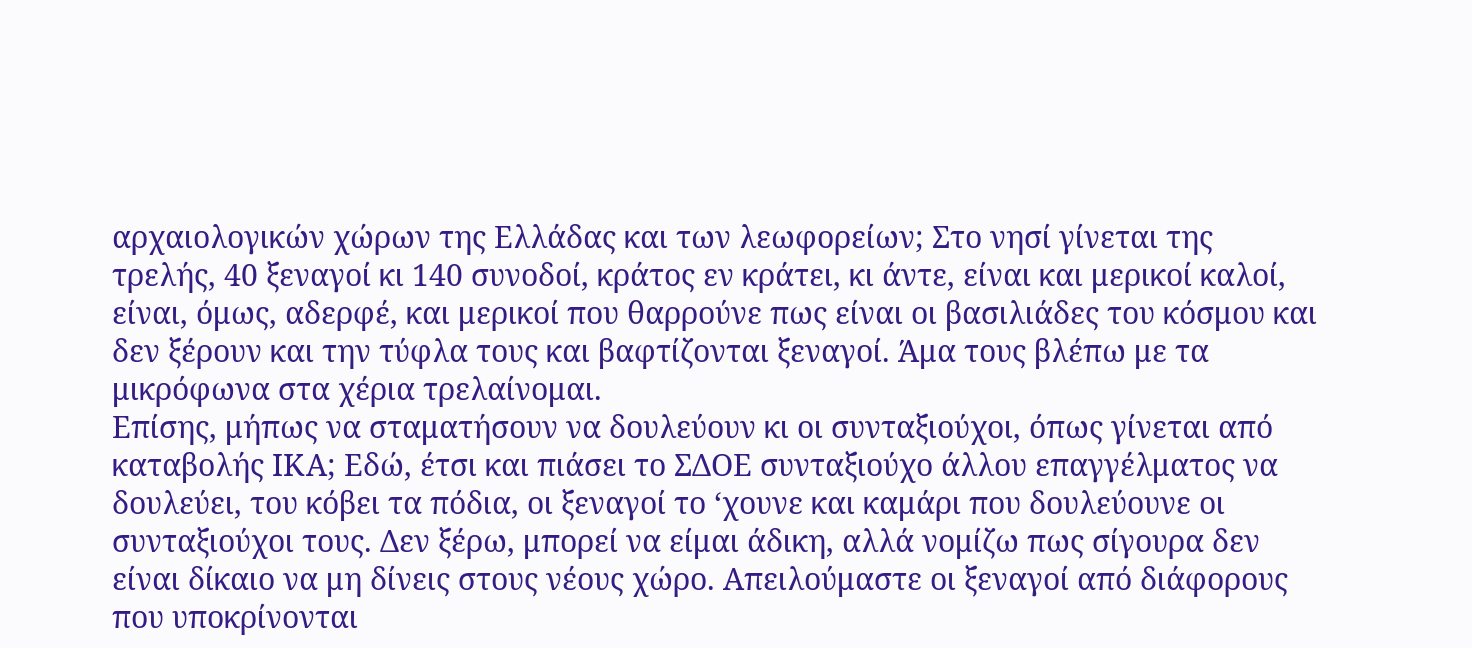αρχαιολογικών χώρων της Ελλάδας και των λεωφορείων; Στο νησί γίνεται της τρελής, 40 ξεναγοί κι 140 συνοδοί, κράτος εν κράτει, κι άντε, είναι και μερικοί καλοί, είναι, όμως, αδερφέ, και μερικοί που θαρρούνε πως είναι οι βασιλιάδες του κόσμου και δεν ξέρουν και την τύφλα τους και βαφτίζονται ξεναγοί. Άμα τους βλέπω με τα μικρόφωνα στα χέρια τρελαίνομαι.
Επίσης, μήπως να σταματήσουν να δουλεύουν κι οι συνταξιούχοι, όπως γίνεται από καταβολής ΙΚΑ; Εδώ, έτσι και πιάσει το ΣΔΟΕ συνταξιούχο άλλου επαγγέλματος να δουλεύει, του κόβει τα πόδια, οι ξεναγοί το ‘χουνε και καμάρι που δουλεύουνε οι συνταξιούχοι τους. Δεν ξέρω, μπορεί να είμαι άδικη, αλλά νομίζω πως σίγουρα δεν είναι δίκαιο να μη δίνεις στους νέους χώρο. Απειλούμαστε οι ξεναγοί από διάφορους που υποκρίνονται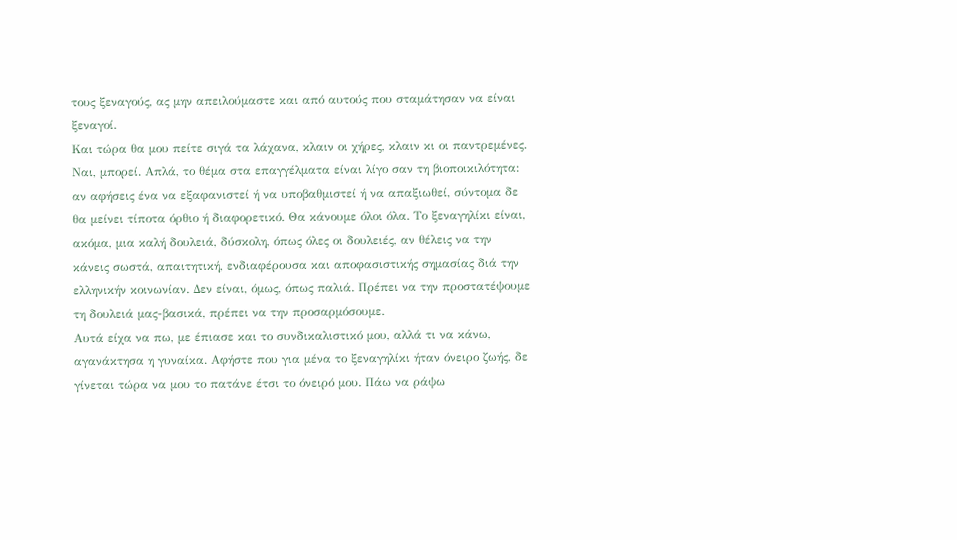τους ξεναγούς, ας μην απειλούμαστε και από αυτούς που σταμάτησαν να είναι ξεναγοί.
Και τώρα θα μου πείτε σιγά τα λάχανα, κλαιν οι χήρες, κλαιν κι οι παντρεμένες. Ναι, μπορεί. Απλά, το θέμα στα επαγγέλματα είναι λίγο σαν τη βιοποικιλότητα: αν αφήσεις ένα να εξαφανιστεί ή να υποβαθμιστεί ή να απαξιωθεί, σύντομα δε θα μείνει τίποτα όρθιο ή διαφορετικό. Θα κάνουμε όλοι όλα. Το ξεναγηλίκι είναι, ακόμα, μια καλή δουλειά, δύσκολη, όπως όλες οι δουλειές, αν θέλεις να την κάνεις σωστά, απαιτητική, ενδιαφέρουσα και αποφασιστικής σημασίας διά την ελληνικήν κοινωνίαν. Δεν είναι, όμως, όπως παλιά. Πρέπει να την προστατέψουμε τη δουλειά μας-βασικά, πρέπει να την προσαρμόσουμε.
Αυτά είχα να πω, με έπιασε και το συνδικαλιστικό μου, αλλά τι να κάνω, αγανάκτησα η γυναίκα. Αφήστε που για μένα το ξεναγηλίκι ήταν όνειρο ζωής, δε γίνεται τώρα να μου το πατάνε έτσι το όνειρό μου. Πάω να ράψω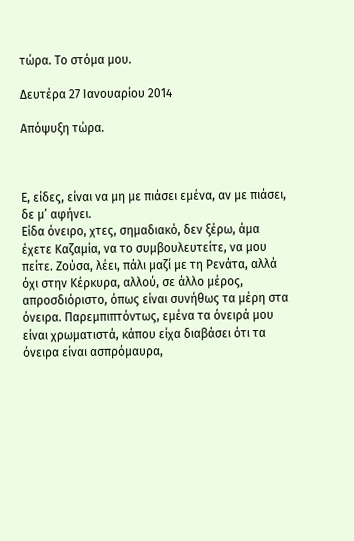τώρα. Το στόμα μου.

Δευτέρα 27 Ιανουαρίου 2014

Απόψυξη τώρα.



Ε, είδες, είναι να μη με πιάσει εμένα, αν με πιάσει, δε μ’ αφήνει.
Είδα όνειρο, χτες, σημαδιακό, δεν ξέρω, άμα έχετε Καζαμία, να το συμβουλευτείτε, να μου πείτε. Ζούσα, λέει, πάλι μαζί με τη Ρενάτα, αλλά όχι στην Κέρκυρα, αλλού, σε άλλο μέρος, απροσδιόριστο, όπως είναι συνήθως τα μέρη στα όνειρα. Παρεμπιπτόντως, εμένα τα όνειρά μου είναι χρωματιστά, κάπου είχα διαβάσει ότι τα όνειρα είναι ασπρόμαυρα,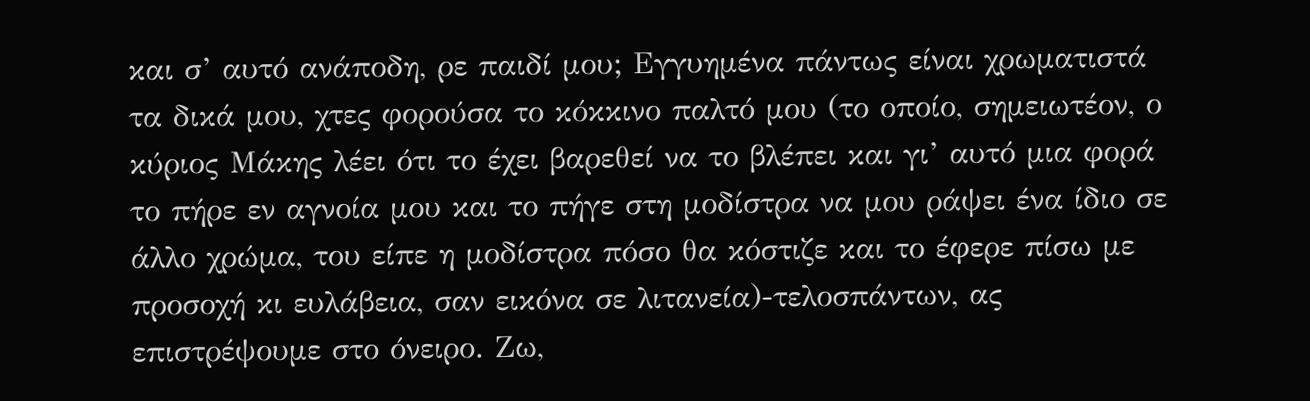και σ’ αυτό ανάποδη, ρε παιδί μου; Εγγυημένα πάντως είναι χρωματιστά τα δικά μου, χτες φορούσα το κόκκινο παλτό μου (το οποίο, σημειωτέον, ο κύριος Μάκης λέει ότι το έχει βαρεθεί να το βλέπει και γι’ αυτό μια φορά το πήρε εν αγνοία μου και το πήγε στη μοδίστρα να μου ράψει ένα ίδιο σε άλλο χρώμα, του είπε η μοδίστρα πόσο θα κόστιζε και το έφερε πίσω με προσοχή κι ευλάβεια, σαν εικόνα σε λιτανεία)-τελοσπάντων, ας επιστρέψουμε στο όνειρο. Ζω,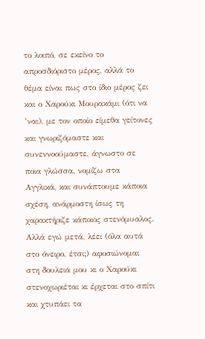το λοιπό, σε εκείνο το απροσδιόριστο μέρος, αλλά το θέμα είναι πως στο ίδιο μέρος ζει και ο Χαρούκι Μουρακάμι (ότι να ’ναι), με τον οποίο είμεθα γείτονες και γνωριζόμαστε και συνεννοούμαστε, άγνωστο σε ποια γλώσσα, νομίζω στα Αγγλικά, και συνάπτουμε κάποια σχέση, ανάρμοστη ίσως τη χαρακτήριζε κάποιος στενόμυαλος. Αλλά εγώ μετά, λέει (όλα αυτά στο όνειρο, έτσι;) αφοσιώνομαι στη δουλειά μου κι ο Χαρούκι στενοχωριέται κι έρχεται στο σπίτι και χτυπάει τα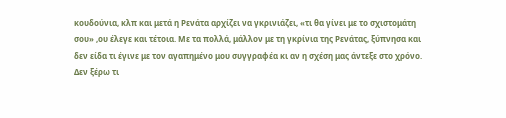κουδούνια, κλπ και μετά η Ρενάτα αρχίζει να γκρινιάζει, «τι θα γίνει με το σχιστομάτη σου» ,ου έλεγε και τέτοια. Με τα πολλά, μάλλον με τη γκρίνια της Ρενάτας, ξύπνησα και δεν είδα τι έγινε με τον αγαπημένο μου συγγραφέα κι αν η σχέση μας άντεξε στο χρόνο.
Δεν ξέρω τι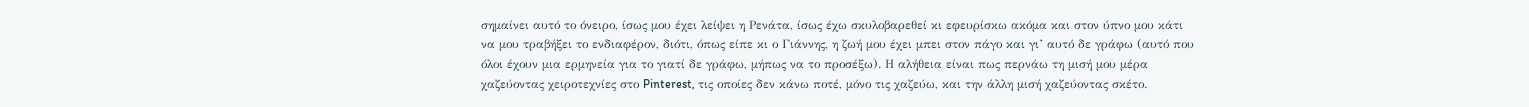σημαίνει αυτό το όνειρο, ίσως μου έχει λείψει η Ρενάτα, ίσως έχω σκυλοβαρεθεί κι εφευρίσκω ακόμα και στον ύπνο μου κάτι να μου τραβήξει το ενδιαφέρον, διότι, όπως είπε κι ο Γιάννης, η ζωή μου έχει μπει στον πάγο και γι’ αυτό δε γράφω (αυτό που όλοι έχουν μια ερμηνεία για το γιατί δε γράφω, μήπως να το προσέξω). Η αλήθεια είναι πως περνάω τη μισή μου μέρα χαζεύοντας χειροτεχνίες στο Pinterest, τις οποίες δεν κάνω ποτέ, μόνο τις χαζεύω, και την άλλη μισή χαζεύοντας σκέτο.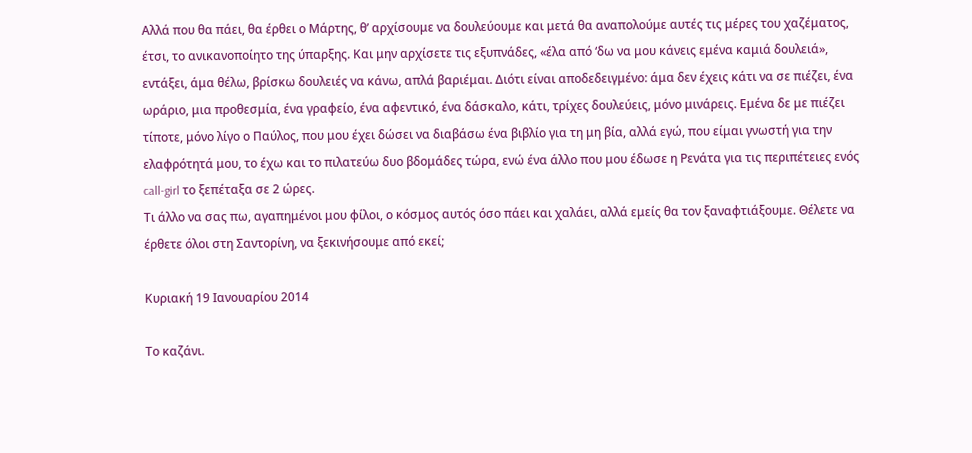Αλλά που θα πάει, θα έρθει ο Μάρτης, θ’ αρχίσουμε να δουλεύουμε και μετά θα αναπολούμε αυτές τις μέρες του χαζέματος, έτσι, το ανικανοποίητο της ύπαρξης. Και μην αρχίσετε τις εξυπνάδες, «έλα από ‘δω να μου κάνεις εμένα καμιά δουλειά», εντάξει, άμα θέλω, βρίσκω δουλειές να κάνω, απλά βαριέμαι. Διότι είναι αποδεδειγμένο: άμα δεν έχεις κάτι να σε πιέζει, ένα ωράριο, μια προθεσμία, ένα γραφείο, ένα αφεντικό, ένα δάσκαλο, κάτι, τρίχες δουλεύεις, μόνο μινάρεις. Εμένα δε με πιέζει τίποτε, μόνο λίγο ο Παύλος, που μου έχει δώσει να διαβάσω ένα βιβλίο για τη μη βία, αλλά εγώ, που είμαι γνωστή για την ελαφρότητά μου, το έχω και το πιλατεύω δυο βδομάδες τώρα, ενώ ένα άλλο που μου έδωσε η Ρενάτα για τις περιπέτειες ενός call-girl το ξεπέταξα σε 2 ώρες.
Τι άλλο να σας πω, αγαπημένοι μου φίλοι, ο κόσμος αυτός όσο πάει και χαλάει, αλλά εμείς θα τον ξαναφτιάξουμε. Θέλετε να έρθετε όλοι στη Σαντορίνη, να ξεκινήσουμε από εκεί;

Κυριακή 19 Ιανουαρίου 2014

Το καζάνι.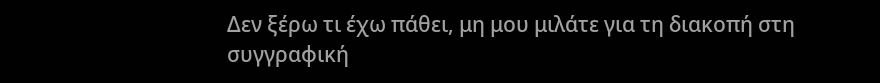Δεν ξέρω τι έχω πάθει, μη μου μιλάτε για τη διακοπή στη συγγραφική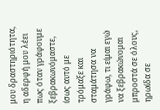μου δραστηριότητα, η αδερφή μου λέει πως όταν γράφουμε ξεβρακωνόμαστε, ίσως αυτό με τρόμαξε και σταμάτησα να γράφω, τι είμαι εγώ να ξεβρακώνομαι μπροστά σε όλους, ηρωίδα σε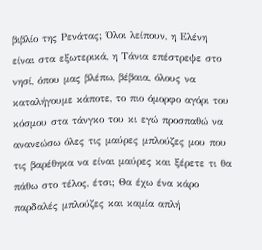βιβλίο της Ρενάτας; Όλοι λείπουν, η Ελένη είναι στα εξωτερικά, η Τάνια επέστρεψε στο νησί, όπου μας βλέπω, βέβαια, όλους να καταλήγουμε κάποτε, το πιο όμορφο αγόρι του κόσμου στα τάνγκο του κι εγώ προσπαθώ να ανανεώσω όλες τις μαύρες μπλούζες μου που τις βαρέθηκα να είναι μαύρες και ξέρετε τι θα πάθω στο τέλος, έτσι; Θα έχω ένα κάρο παρδαλές μπλούζες και καμία απλή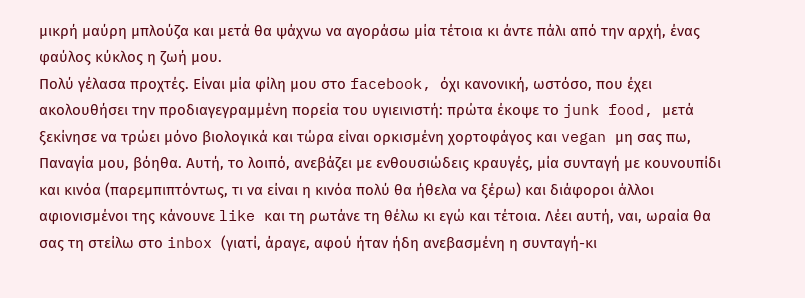μικρή μαύρη μπλούζα και μετά θα ψάχνω να αγοράσω μία τέτοια κι άντε πάλι από την αρχή, ένας φαύλος κύκλος η ζωή μου.
Πολύ γέλασα προχτές. Είναι μία φίλη μου στο facebook, όχι κανονική, ωστόσο, που έχει ακολουθήσει την προδιαγεγραμμένη πορεία του υγιεινιστή: πρώτα έκοψε το junk food, μετά ξεκίνησε να τρώει μόνο βιολογικά και τώρα είναι ορκισμένη χορτοφάγος και vegan μη σας πω, Παναγία μου, βόηθα. Αυτή, το λοιπό, ανεβάζει με ενθουσιώδεις κραυγές, μία συνταγή με κουνουπίδι και κινόα (παρεμπιπτόντως, τι να είναι η κινόα πολύ θα ήθελα να ξέρω) και διάφοροι άλλοι αφιονισμένοι της κάνουνε like και τη ρωτάνε τη θέλω κι εγώ και τέτοια. Λέει αυτή, ναι, ωραία θα σας τη στείλω στο inbox (γιατί, άραγε, αφού ήταν ήδη ανεβασμένη η συνταγή-κι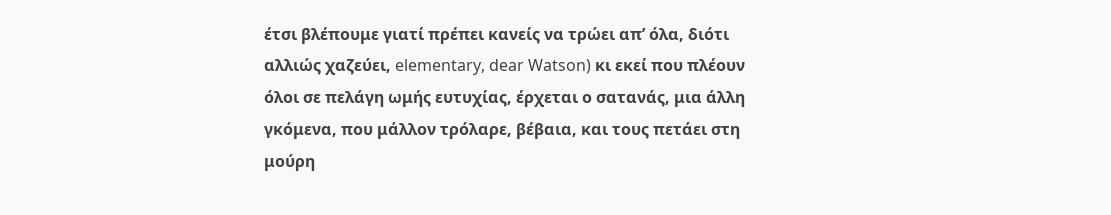έτσι βλέπουμε γιατί πρέπει κανείς να τρώει απ’ όλα, διότι αλλιώς χαζεύει, elementary, dear Watson) κι εκεί που πλέουν όλοι σε πελάγη ωμής ευτυχίας, έρχεται ο σατανάς, μια άλλη γκόμενα, που μάλλον τρόλαρε, βέβαια, και τους πετάει στη μούρη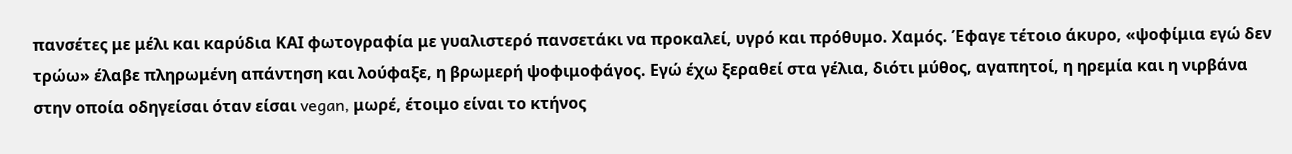πανσέτες με μέλι και καρύδια ΚΑΙ φωτογραφία με γυαλιστερό πανσετάκι να προκαλεί, υγρό και πρόθυμο. Χαμός. Έφαγε τέτοιο άκυρο, «ψοφίμια εγώ δεν τρώω» έλαβε πληρωμένη απάντηση και λούφαξε, η βρωμερή ψοφιμοφάγος. Εγώ έχω ξεραθεί στα γέλια, διότι μύθος, αγαπητοί, η ηρεμία και η νιρβάνα στην οποία οδηγείσαι όταν είσαι vegan, μωρέ, έτοιμο είναι το κτήνος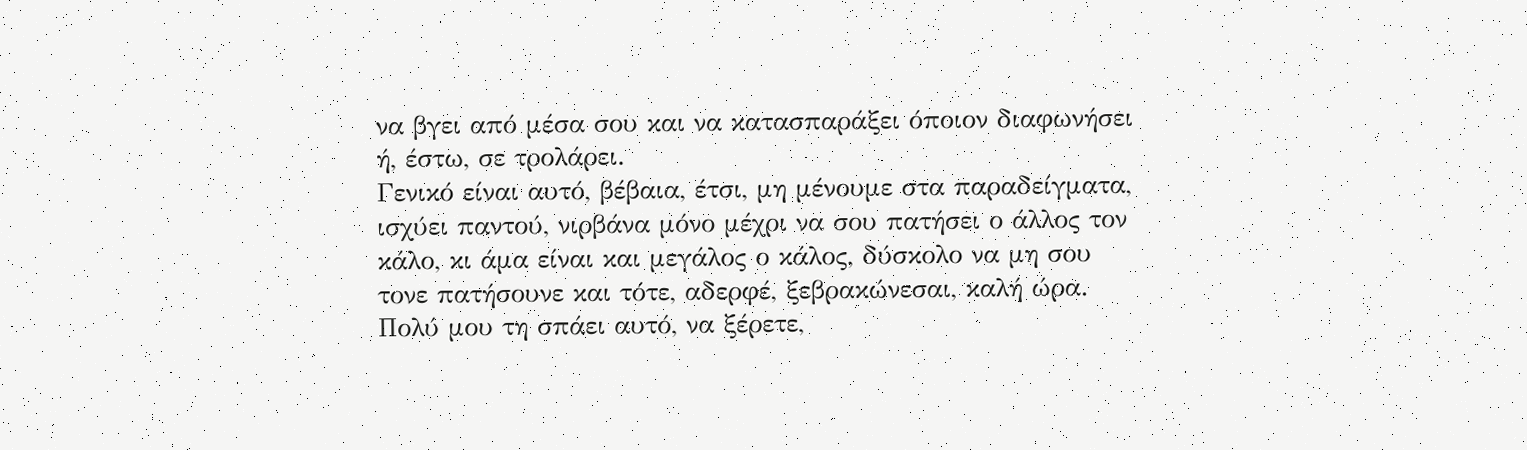να βγει από μέσα σου και να κατασπαράξει όποιον διαφωνήσει ή, έστω, σε τρολάρει.
Γενικό είναι αυτό, βέβαια, έτσι, μη μένουμε στα παραδείγματα, ισχύει παντού, νιρβάνα μόνο μέχρι να σου πατήσει ο άλλος τον κάλο, κι άμα είναι και μεγάλος ο κάλος, δύσκολο να μη σου τονε πατήσουνε και τότε, αδερφέ, ξεβρακώνεσαι, καλή ώρα. Πολύ μου τη σπάει αυτό, να ξέρετε,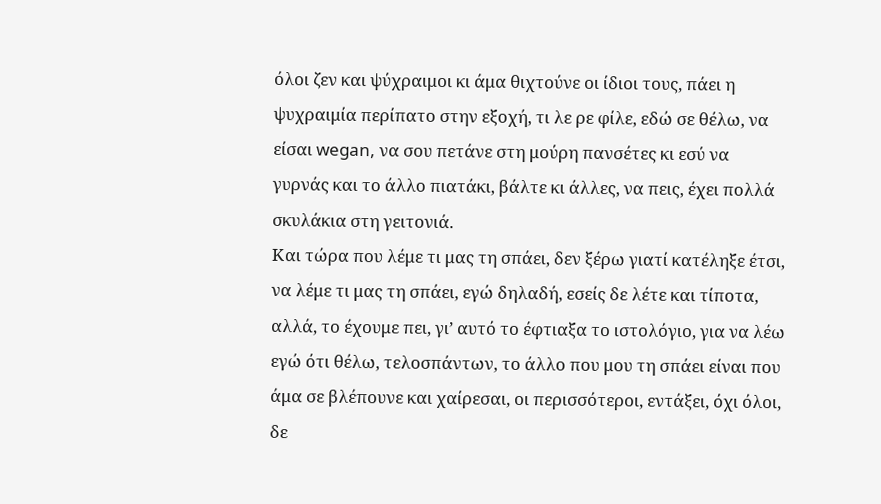όλοι ζεν και ψύχραιμοι κι άμα θιχτούνε οι ίδιοι τους, πάει η ψυχραιμία περίπατο στην εξοχή, τι λε ρε φίλε, εδώ σε θέλω, να είσαι wegan, να σου πετάνε στη μούρη πανσέτες κι εσύ να γυρνάς και το άλλο πιατάκι, βάλτε κι άλλες, να πεις, έχει πολλά σκυλάκια στη γειτονιά.
Και τώρα που λέμε τι μας τη σπάει, δεν ξέρω γιατί κατέληξε έτσι, να λέμε τι μας τη σπάει, εγώ δηλαδή, εσείς δε λέτε και τίποτα, αλλά, το έχουμε πει, γι’ αυτό το έφτιαξα το ιστολόγιο, για να λέω εγώ ότι θέλω, τελοσπάντων, το άλλο που μου τη σπάει είναι που άμα σε βλέπουνε και χαίρεσαι, οι περισσότεροι, εντάξει, όχι όλοι, δε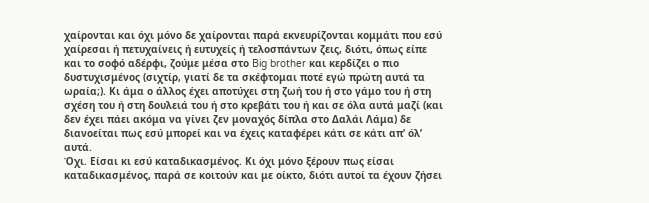χαίρονται και όχι μόνο δε χαίρονται παρά εκνευρίζονται κομμάτι που εσύ χαίρεσαι ή πετυχαίνεις ή ευτυχείς ή τελοσπάντων ζεις, διότι, όπως είπε και το σοφό αδέρφι, ζούμε μέσα στο Big brother και κερδίζει ο πιο δυστυχισμένος (σιχτίρ, γιατί δε τα σκέφτομαι ποτέ εγώ πρώτη αυτά τα ωραία;). Κι άμα ο άλλος έχει αποτύχει στη ζωή του ή στο γάμο του ή στη σχέση του ή στη δουλειά του ή στο κρεβάτι του ή και σε όλα αυτά μαζί (και δεν έχει πάει ακόμα να γίνει ζεν μοναχός δίπλα στο Δαλάι Λάμα) δε διανοείται πως εσύ μπορεί και να έχεις καταφέρει κάτι σε κάτι απ’ όλ’ αυτά.
Όχι. Είσαι κι εσύ καταδικασμένος. Κι όχι μόνο ξέρουν πως είσαι καταδικασμένος, παρά σε κοιτούν και με οίκτο, διότι αυτοί τα έχουν ζήσει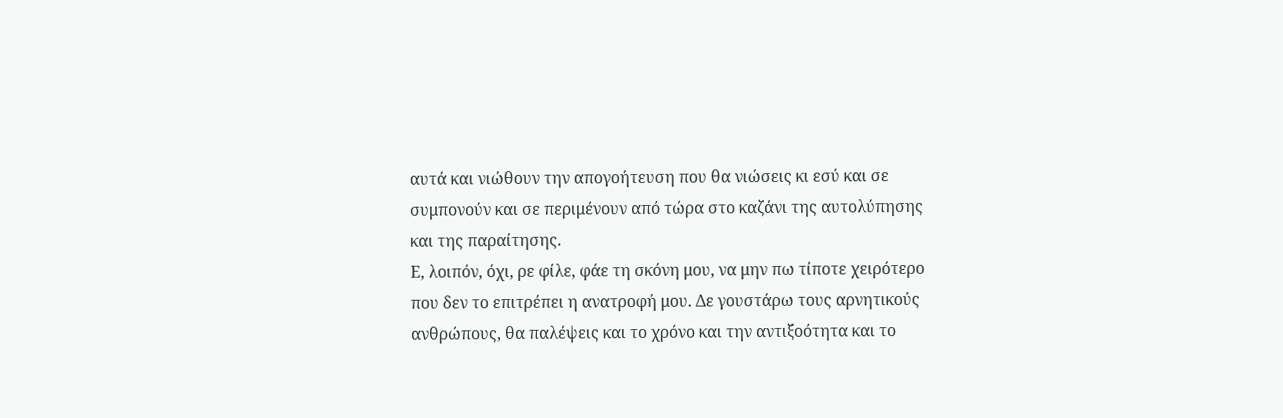αυτά και νιώθουν την απογοήτευση που θα νιώσεις κι εσύ και σε συμπονούν και σε περιμένουν από τώρα στο καζάνι της αυτολύπησης και της παραίτησης.
Ε, λοιπόν, όχι, ρε φίλε, φάε τη σκόνη μου, να μην πω τίποτε χειρότερο που δεν το επιτρέπει η ανατροφή μου. Δε γουστάρω τους αρνητικούς ανθρώπους, θα παλέψεις και το χρόνο και την αντιξοότητα και το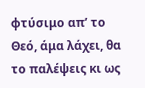φτύσιμο απ’ το Θεό, άμα λάχει, θα το παλέψεις κι ως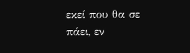εκεί που θα σε πάει, εν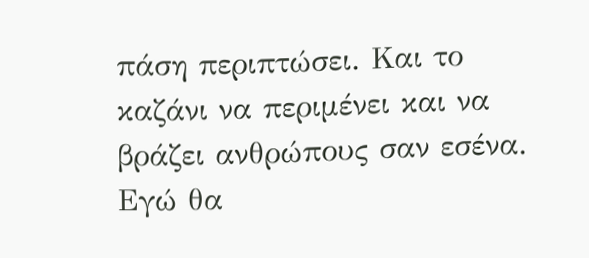πάση περιπτώσει. Και το καζάνι να περιμένει και να βράζει ανθρώπους σαν εσένα. Εγώ θα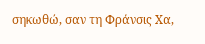σηκωθώ, σαν τη Φράνσις Χα,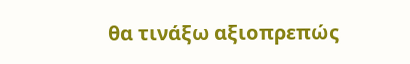θα τινάξω αξιοπρεπώς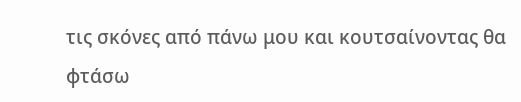τις σκόνες από πάνω μου και κουτσαίνοντας θα φτάσω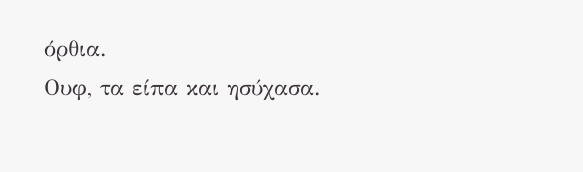όρθια.
Ουφ, τα είπα και ησύχασα.